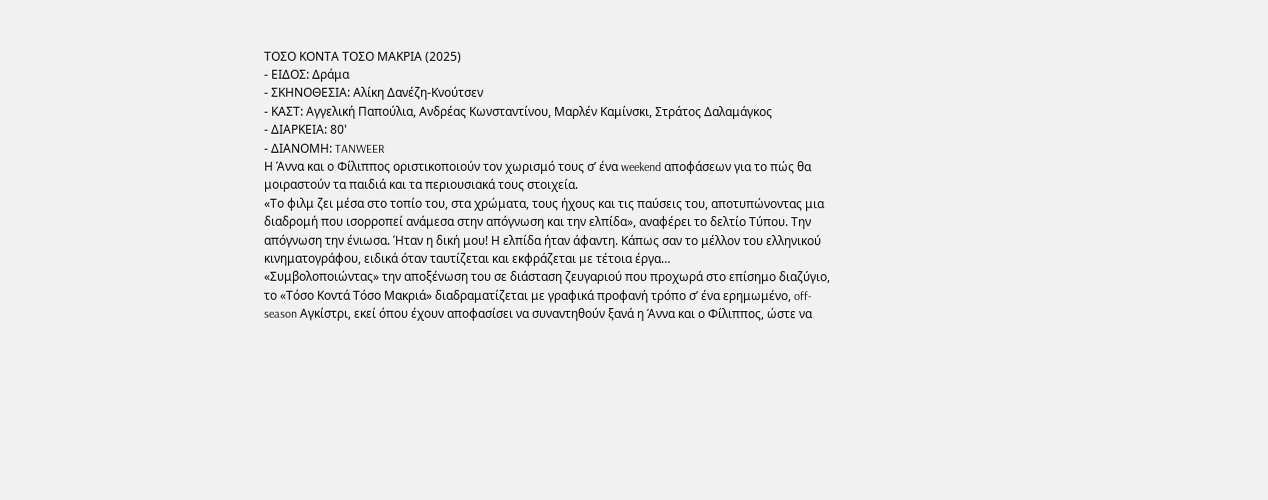ΤΟΣΟ ΚΟΝΤΑ ΤΟΣΟ ΜΑΚΡΙΑ (2025)
- ΕΙΔΟΣ: Δράμα
- ΣΚΗΝΟΘΕΣΙΑ: Αλίκη Δανέζη-Κνούτσεν
- ΚΑΣΤ: Αγγελική Παπούλια, Ανδρέας Κωνσταντίνου, Μαρλέν Καμίνσκι, Στράτος Δαλαμάγκος
- ΔΙΑΡΚΕΙΑ: 80'
- ΔΙΑΝΟΜΗ: TANWEER
Η Άννα και ο Φίλιππος οριστικοποιούν τον χωρισμό τους σ’ ένα weekend αποφάσεων για το πώς θα μοιραστούν τα παιδιά και τα περιουσιακά τους στοιχεία.
«Το φιλμ ζει μέσα στο τοπίο του, στα χρώματα, τους ήχους και τις παύσεις του, αποτυπώνοντας μια διαδρομή που ισορροπεί ανάμεσα στην απόγνωση και την ελπίδα», αναφέρει το δελτίο Τύπου. Την απόγνωση την ένιωσα. Ήταν η δική μου! Η ελπίδα ήταν άφαντη. Κάπως σαν το μέλλον του ελληνικού κινηματογράφου, ειδικά όταν ταυτίζεται και εκφράζεται με τέτοια έργα…
«Συμβολοποιώντας» την αποξένωση του σε διάσταση ζευγαριού που προχωρά στο επίσημο διαζύγιο, το «Τόσο Κοντά Τόσο Μακριά» διαδραματίζεται με γραφικά προφανή τρόπο σ’ ένα ερημωμένο, off-season Αγκίστρι, εκεί όπου έχουν αποφασίσει να συναντηθούν ξανά η Άννα και ο Φίλιππος, ώστε να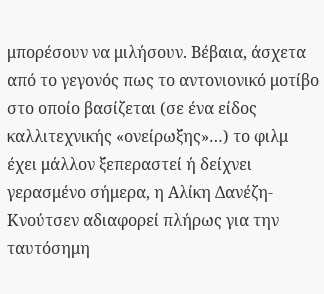μπορέσουν να μιλήσουν. Βέβαια, άσχετα από το γεγονός πως το αντονιονικό μοτίβο στο οποίο βασίζεται (σε ένα είδος καλλιτεχνικής «ονείρωξης»…) το φιλμ έχει μάλλον ξεπεραστεί ή δείχνει γερασμένο σήμερα, η Αλίκη Δανέζη-Κνούτσεν αδιαφορεί πλήρως για την ταυτόσημη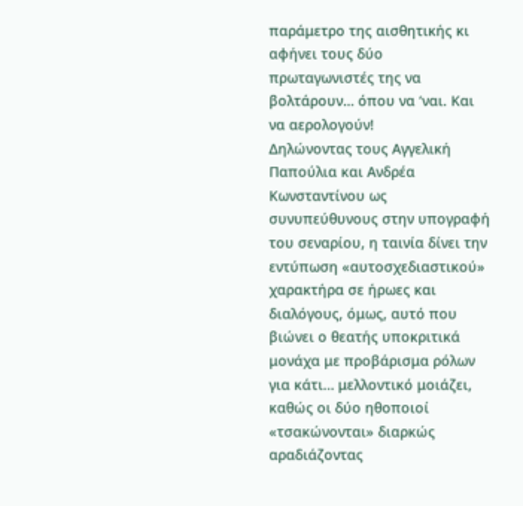παράμετρο της αισθητικής κι αφήνει τους δύο πρωταγωνιστές της να βολτάρουν… όπου να ‘ναι. Και να αερολογούν!
Δηλώνοντας τους Αγγελική Παπούλια και Ανδρέα Κωνσταντίνου ως συνυπεύθυνους στην υπογραφή του σεναρίου, η ταινία δίνει την εντύπωση «αυτοσχεδιαστικού» χαρακτήρα σε ήρωες και διαλόγους, όμως, αυτό που βιώνει ο θεατής υποκριτικά μονάχα με προβάρισμα ρόλων για κάτι… μελλοντικό μοιάζει, καθώς οι δύο ηθοποιοί «τσακώνονται» διαρκώς αραδιάζοντας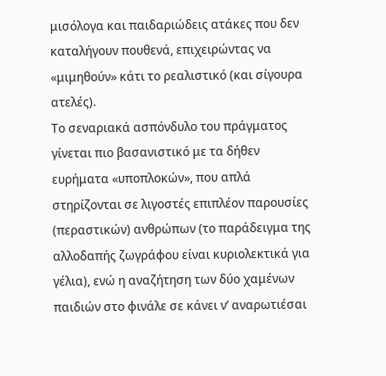μισόλογα και παιδαριώδεις ατάκες που δεν καταλήγουν πουθενά, επιχειρώντας να «μιμηθούν» κάτι το ρεαλιστικό (και σίγουρα ατελές).
Το σεναριακά ασπόνδυλο του πράγματος γίνεται πιο βασανιστικό με τα δήθεν ευρήματα «υποπλοκών», που απλά στηρίζονται σε λιγοστές επιπλέον παρουσίες (περαστικών) ανθρώπων (το παράδειγμα της αλλοδαπής ζωγράφου είναι κυριολεκτικά για γέλια), ενώ η αναζήτηση των δύο χαμένων παιδιών στο φινάλε σε κάνει ν’ αναρωτιέσαι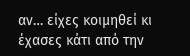αν… είχες κοιμηθεί κι έχασες κάτι από την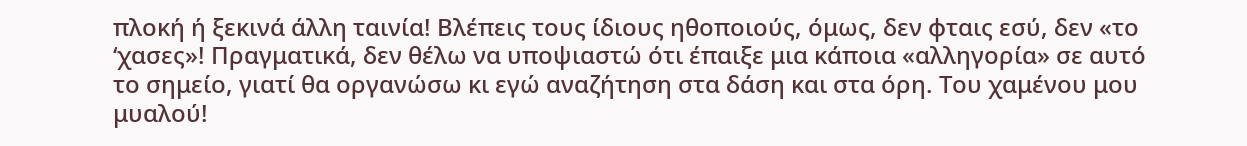πλοκή ή ξεκινά άλλη ταινία! Βλέπεις τους ίδιους ηθοποιούς, όμως, δεν φταις εσύ, δεν «το ‘χασες»! Πραγματικά, δεν θέλω να υποψιαστώ ότι έπαιξε μια κάποια «αλληγορία» σε αυτό το σημείο, γιατί θα οργανώσω κι εγώ αναζήτηση στα δάση και στα όρη. Του χαμένου μου μυαλού!